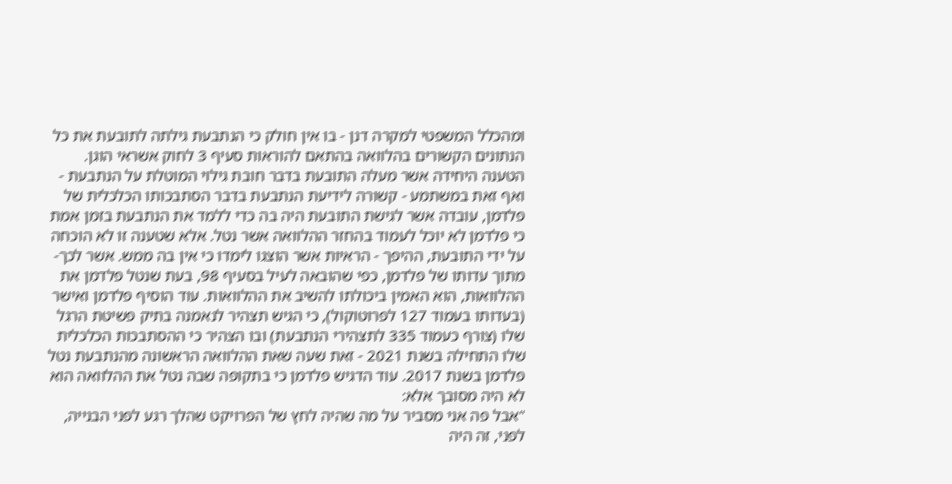ומהכלל המשפטי למקרה דנן - בו אין חולק כי הנתבעת גילתה לתובעת את כל הנתונים הקשורים בהלוואה בהתאם להוראות סעיף 3 לחוק אשראי הוגן. הטענה היחידה אשר מעלה התובעת בדבר חובת גילוי המוטלת על הנתבעת - ואף זאת במשתמע - קשורה לידיעת הנתבעת בדבר הסתבכותו הכלכלית של פלדמן, עובדה אשר לגישת התובעת היה בה כדי ללמד את הנתבעת בזמן אמת כי פלדמן לא יוכל לעמוד בהחזר ההלוואה אשר נטל. אלא שטענה זו לא הוכחה על ידי התובעת, ההיפך - הראיות אשר הוצגו לימדו כי אין בה ממש. אשר לכך- מתוך עדותו של פלדמן, כפי שהובאה לעיל בסעיף 98, בעת שנטל פלדמן את ההלוואות, הוא האמין ביכולתו להשיב את ההלוואות. עוד הוסיף פלדמן ואישר (בעדותו בעמוד 127 לפרוטוקול), כי הגיש תצהיר לנאמנה בתיק פשיטת הרגל שלו (צורף כעמוד 335 לתצהירי הנתבעת) ובו הצהיר כי ההסתבכות הכלכלית שלו התחילה בשנת 2021 - זאת שעה שאת ההלוואה הראשונה מהנתבעת נטל פלדמן בשנת 2017. עוד הדגיש פלדמן כי בתקופה שבה נטל את ההלוואה הוא לא היה מסובך אלא:
"אבל פה אני מסביר על מה שהיה לחץ של הפרויקט שהלך רגע לפני הבנייה, לפני, זה היה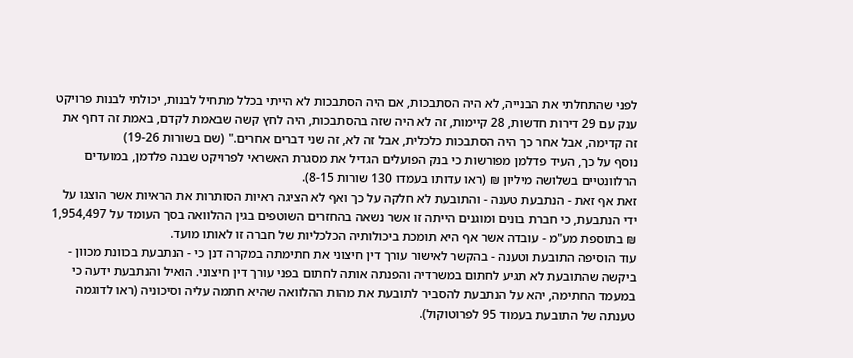לפני שהתחלתי את הבנייה, לא היה הסתבכות, אם היה הסתבכות לא הייתי בכלל מתחיל לבנות, יכולתי לבנות פרויקט ענק עם 29 דירות חדשות, 28 קיימות, זה לא היה שזה בהסתבכות, היה לחץ קשה שבאמת לקדם, באמת זה דחף את זה קדימה, אבל אחר כך היה הסתבכות כלכלית, אבל זה לא, זה שני דברים אחרים." (שם בשורות 19-26)
נוסף על כך, העיד פדלמן מפורשות כי בנק הפועלים הגדיל את מסגרת האשראי לפרויקט שבנה פלדמן, במועדים הרלוונטיים בשלושה מיליון ₪ (ראו עדותו בעמדו 130 שורות 8-15).
זאת אף זאת - הנתבעת טענה - והתובעת לא חלקה על כך ואף לא הציגה ראיות הסותרות את הראיות אשר הוצגו על ידי הנתבעת, כי חברת בונים ומוגנים הייתה זו אשר נשאה בהחזרים השוטפים בגין ההלוואה בסך העומד על 1,954,497 ₪ בתוספת מע"מ - עובדה אשר אף היא תומכת ביכולותיה הכלכליות של חברה זו לאותו מועד.
עוד הוסיפה התובעת וטענה - בהקשר לאישור עורך דין חיצוני את חתימתה במקרה דנן כי - הנתבעת בכוונת מכוון - ביקשה שהתובעת לא תגיע לחתום במשרדיה והפנתה אותה לחתום בפני עורך דין חיצוני. הואיל והנתבעת ידעה כי במעמד החתימה, יהא על הנתבעת להסביר לתובעת את מהות ההלוואה שהיא חתמה עליה וסיכוניה (ראו לדוגמה טענתה של התובעת בעמוד 95 לפרוטוקול).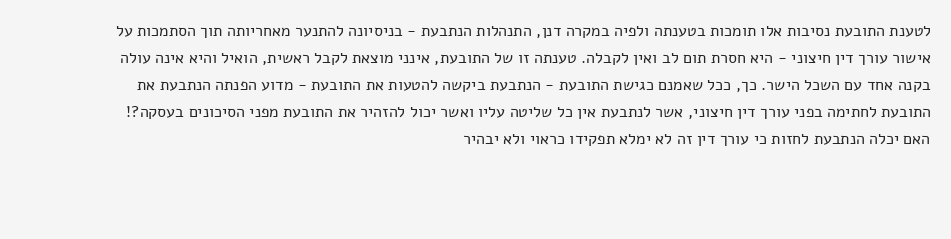לטענת התובעת נסיבות אלו תומכות בטענתה ולפיה במקרה דנן, התנהלות הנתבעת - בניסיונה להתנער מאחריותה תוך הסתמכות על אישור עורך דין חיצוני - היא חסרת תום לב ואין לקבלה. טענתה זו של התובעת, אינני מוצאת לקבל ראשית, הואיל והיא אינה עולה בקנה אחד עם השכל הישר. כך, ככל שאמנם כגישת התובעת - הנתבעת ביקשה להטעות את התובעת - מדוע הפנתה הנתבעת את התובעת לחתימה בפני עורך דין חיצוני, אשר לנתבעת אין כל שליטה עליו ואשר יכול להזהיר את התובעת מפני הסיכונים בעסקה?! האם יכלה הנתבעת לחזות כי עורך דין זה לא ימלא תפקידו כראוי ולא יבהיר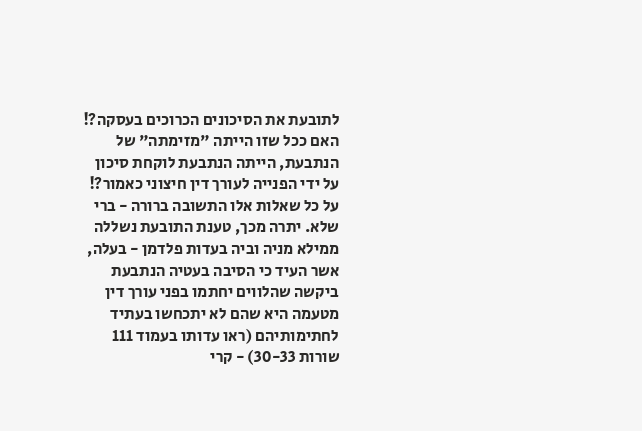לתובעת את הסיכונים הכרוכים בעסקה?! האם ככל שזו הייתה "מזימתה" של הנתבעת, הייתה הנתבעת לוקחת סיכון על ידי הפנייה לעורך דין חיצוני כאמור?! על כל שאלות אלו התשובה ברורה - ברי שלא. יתרה מכך, טענת התובעת נשללה ממילא מניה וביה בעדות פלדמן - בעלה, אשר העיד כי הסיבה בעטיה הנתבעת ביקשה שהלווים יחתמו בפני עורך דין מטעמה היא שהם לא יתכחשו בעתיד לחתימותיהם (ראו עדותו בעמוד 111 שורות 30-33) - קרי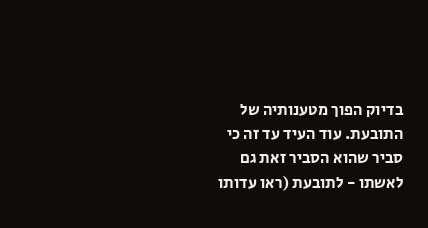בדיוק הפוך מטענותיה של התובעת. עוד העיד עד זה כי סביר שהוא הסביר זאת גם לאשתו - לתובעת (ראו עדותו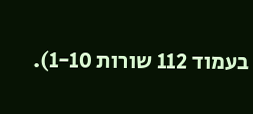בעמוד 112 שורות 1-10).